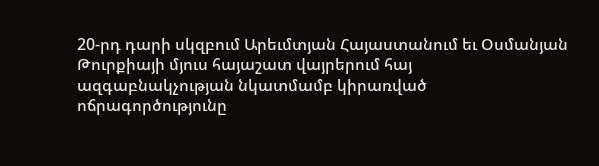20-րդ դարի սկզբում Արեւմտյան Հայաստանում եւ Օսմանյան Թուրքիայի մյուս հայաշատ վայրերում հայ ազգաբնակչության նկատմամբ կիրառված ոճրագործությունը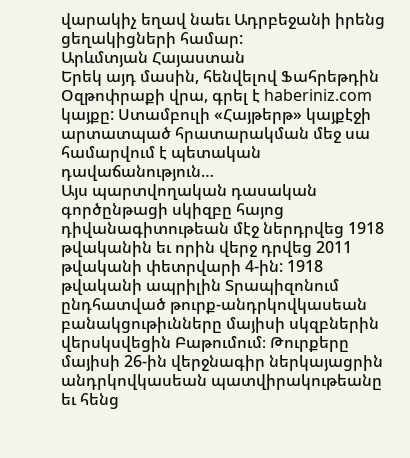վարակիչ եղավ նաեւ Ադրբեջանի իրենց ցեղակիցների համար:
Արևմտյան Հայաստան
Երեկ այդ մասին, հենվելով Ֆահրեթդին Օզթոփրաքի վրա, գրել է haberiniz.com կայքը: Ստամբուլի «Հայթերթ» կայքէջի արտատպած հրատարակման մեջ սա համարվում է պետական դավաճանություն…
Այս պարտվողական դասական գործընթացի սկիզբը հայոց դիվանագիտութեան մէջ ներդրվեց 1918 թվականին եւ որին վերջ դրվեց 2011 թվականի փետրվարի 4-ին: 1918 թվականի ապրիլին Տրապիզոնում ընդհատված թուրք-անդրկովկասեան բանակցութիւնները մայիսի սկզբներին վերսկսվեցին Բաթումում։ Թուրքերը մայիսի 26-ին վերջնագիր ներկայացրին անդրկովկասեան պատվիրակութեանը եւ հենց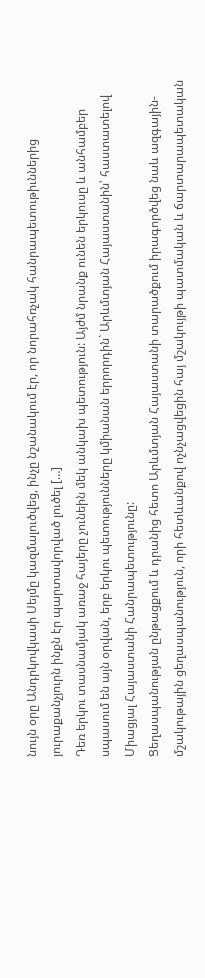նույն օրը Անդրկովկասի Սեյմը կազմալուծվեց, ինչը նշանակում էր, որ նորահռչակ հանրապետութիւններից յուրաքանչյուրն ինքն էր պարտավորված լուծել […]
Դեռ երկու տասնամյակ առաջ հայերը չունեին մեկ անկախ պետություն: Այժմ նրանք ունեն երկուսը և անհամբեր սպասում են այն օրվան, երբ երկու պետությունները կմիանան երրորդին` Արևմտյան Հայաստանին՝ հաստատելով Միացյալ Հայաստանի Հանրապետությունը:
Ցեղասպանության ընթացքում և դրանից հետո Արևմտյան Հայաստանի տարածքում իրագործվեց նաև ազգային-մշակութային ցեղասպանություն, որի հետևանքով ոչնչացվեցին հայ մշակույթի պատմական և ճարտարապետական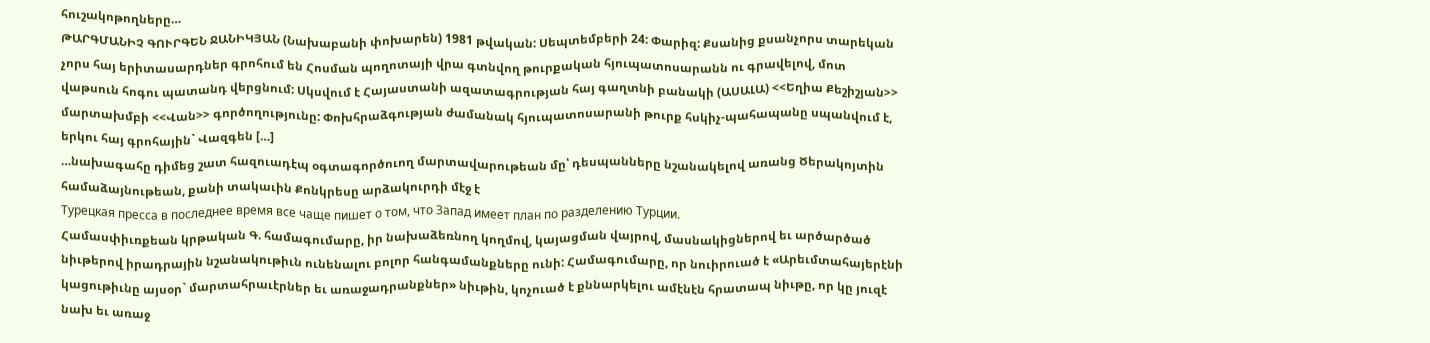հուշակոթողները…
ԹԱՐԳՄԱՆԻՉ ԳՈՒՐԳԵՆ ՋԱՆԻԿՅԱՆ (Նախաբանի փոխարեն) 1981 թվական: Սեպտեմբերի 24: Փարիզ: Քսանից քսանչորս տարեկան չորս հայ երիտասարդներ գրոհում են Հոսման պողոտայի վրա գտնվող թուրքական հյուպատոսարանն ու գրավելով, մոտ վաթսուն հոգու պատանդ վերցնում: Սկսվում է Հայաստանի ազատագրության հայ գաղտնի բանակի (ԱՍԱԼԱ) <<Եղիա Քեշիշյան>> մարտախմբի <<Վան>> գործողությունը: Փոխհրաձգության ժամանակ հյուպատոսարանի թուրք հսկիչ-պահապանը սպանվում է, երկու հայ գրոհային` Վազգեն […]
…նախագահը դիմեց շատ հազուադէպ օգտագործուող մարտավարութեան մը՝ դեսպանները նշանակելով առանց Ծերակոյտին համաձայնութեան, քանի տակաւին Քոնկրեսը արձակուրդի մէջ է
Турецкая пресса в последнее время все чаще пишет о том, что Запад имеет план по разделению Турции.
Համասփիւռքեան կրթական Գ. համագումարը, իր նախաձեռնող կողմով, կայացման վայրով, մասնակիցներով եւ արծարծած նիւթերով իրադրային նշանակութիւն ունենալու բոլոր հանգամանքները ունի: Համագումարը, որ նուիրուած է «Արեւմտահայերէնի կացութիւնը այսօր` մարտահրաւէրներ եւ առաջադրանքներ» նիւթին, կոչուած է քննարկելու ամէնէն հրատապ նիւթը, որ կը յուզէ նախ եւ առաջ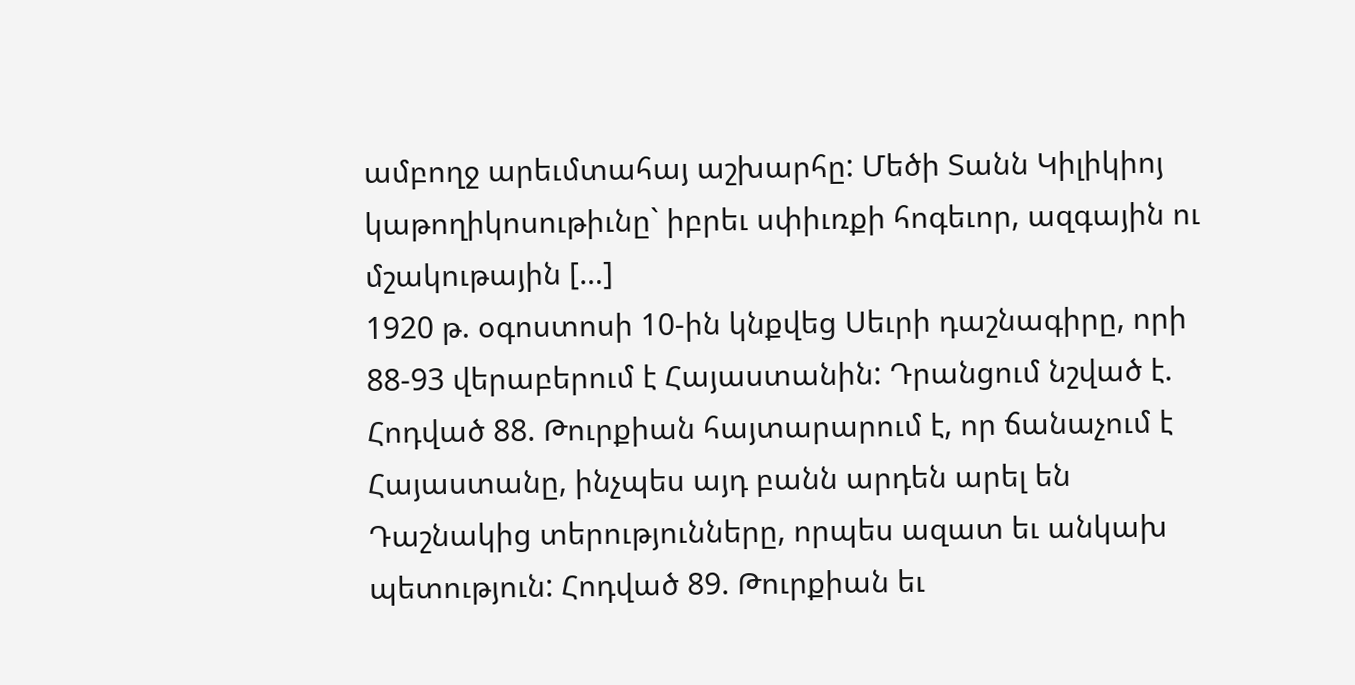ամբողջ արեւմտահայ աշխարհը: Մեծի Տանն Կիլիկիոյ կաթողիկոսութիւնը` իբրեւ սփիւռքի հոգեւոր, ազգային ու մշակութային […]
1920 թ. օգոստոսի 10-ին կնքվեց Սեւրի դաշնագիրը, որի 88-93 վերաբերում է Հայաստանին: Դրանցում նշված է. Հոդված 88. Թուրքիան հայտարարում է, որ ճանաչում է Հայաստանը, ինչպես այդ բանն արդեն արել են Դաշնակից տերությունները, որպես ազատ եւ անկախ պետություն: Հոդված 89. Թուրքիան եւ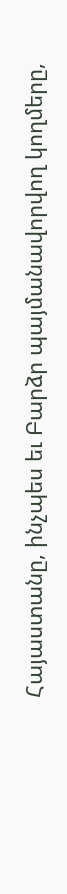Հայաստանը, ինչպես եւ Բարձր պայմանավորվող կողմերը,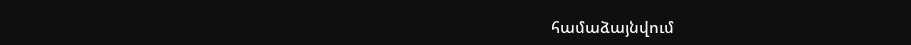համաձայնվում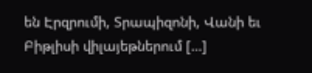են Էրզրումի, Տրապիզոնի, Վանի եւ Բիթլիսի վիլայեթներում […]